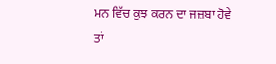ਮਨ ਵਿੱਚ ਕੁਝ ਕਰਨ ਦਾ ਜਜ਼ਬਾ ਹੋਵੇ ਤਾਂ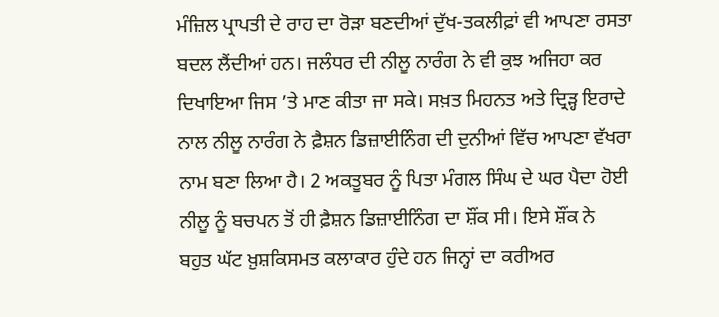ਮੰਜ਼ਿਲ ਪ੍ਰਾਪਤੀ ਦੇ ਰਾਹ ਦਾ ਰੋੜਾ ਬਣਦੀਆਂ ਦੁੱਖ-ਤਕਲੀਫ਼ਾਂ ਵੀ ਆਪਣਾ ਰਸਤਾ ਬਦਲ ਲੈਂਦੀਆਂ ਹਨ। ਜਲੰਧਰ ਦੀ ਨੀਲੂ ਨਾਰੰਗ ਨੇ ਵੀ ਕੁਝ ਅਜਿਹਾ ਕਰ ਦਿਖਾਇਆ ਜਿਸ ’ਤੇ ਮਾਣ ਕੀਤਾ ਜਾ ਸਕੇ। ਸਖ਼ਤ ਮਿਹਨਤ ਅਤੇ ਦ੍ਰਿੜ੍ਹ ਇਰਾਦੇ ਨਾਲ ਨੀਲੂ ਨਾਰੰਗ ਨੇ ਫ਼ੈਸ਼ਨ ਡਿਜ਼ਾਈਨਿੰਗ ਦੀ ਦੁਨੀਆਂ ਵਿੱਚ ਆਪਣਾ ਵੱਖਰਾ ਨਾਮ ਬਣਾ ਲਿਆ ਹੈ। 2 ਅਕਤੂਬਰ ਨੂੰ ਪਿਤਾ ਮੰਗਲ ਸਿੰਘ ਦੇ ਘਰ ਪੈਦਾ ਹੋਈ ਨੀਲੂ ਨੂੰ ਬਚਪਨ ਤੋਂ ਹੀ ਫ਼ੈਸ਼ਨ ਡਿਜ਼ਾਈਨਿੰਗ ਦਾ ਸ਼ੌਂਕ ਸੀ। ਇਸੇ ਸ਼ੌਂਕ ਨੇ
ਬਹੁਤ ਘੱਟ ਖ਼ੁਸ਼ਕਿਸਮਤ ਕਲਾਕਾਰ ਹੁੰਦੇ ਹਨ ਜਿਨ੍ਹਾਂ ਦਾ ਕਰੀਅਰ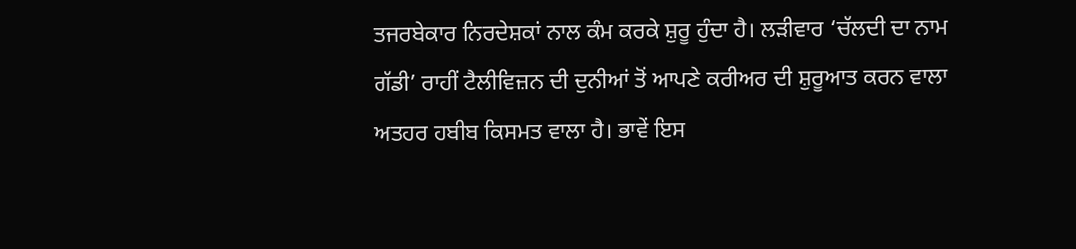ਤਜਰਬੇਕਾਰ ਨਿਰਦੇਸ਼ਕਾਂ ਨਾਲ ਕੰਮ ਕਰਕੇ ਸ਼ੁਰੂ ਹੁੰਦਾ ਹੈ। ਲੜੀਵਾਰ ‘ਚੱਲਦੀ ਦਾ ਨਾਮ ਗੱਡੀ’ ਰਾਹੀਂ ਟੈਲੀਵਿਜ਼ਨ ਦੀ ਦੁਨੀਆਂ ਤੋਂ ਆਪਣੇ ਕਰੀਅਰ ਦੀ ਸ਼ੁਰੂਆਤ ਕਰਨ ਵਾਲਾ ਅਤਹਰ ਹਬੀਬ ਕਿਸਮਤ ਵਾਲਾ ਹੈ। ਭਾਵੇਂ ਇਸ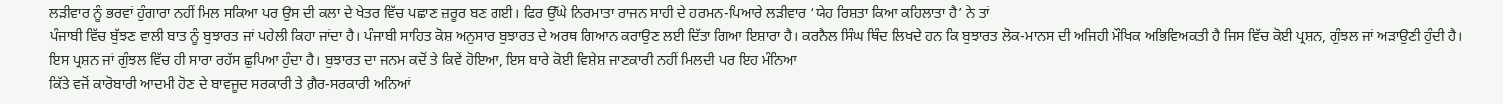ਲੜੀਵਾਰ ਨੂੰ ਭਰਵਾਂ ਹੁੰਗਾਰਾ ਨਹੀਂ ਮਿਲ ਸਕਿਆ ਪਰ ਉਸ ਦੀ ਕਲਾ ਦੇ ਖੇਤਰ ਵਿੱਚ ਪਛਾਣ ਜ਼ਰੂਰ ਬਣ ਗਈ। ਫਿਰ ਉੱਘੇ ਨਿਰਮਾਤਾ ਰਾਜਨ ਸਾਹੀ ਦੇ ਹਰਮਨ-ਪਿਆਰੇ ਲੜੀਵਾਰ ‘ਯੇਹ ਰਿਸ਼ਤਾ ਕਿਆ ਕਹਿਲਾਤਾ ਹੈ’ ਨੇ ਤਾਂ
ਪੰਜਾਬੀ ਵਿੱਚ ਬੁੱਝਣ ਵਾਲੀ ਬਾਤ ਨੂੰ ਬੁਝਾਰਤ ਜਾਂ ਪਹੇਲੀ ਕਿਹਾ ਜਾਂਦਾ ਹੈ। ਪੰਜਾਬੀ ਸਾਹਿਤ ਕੋਸ਼ ਅਨੁਸਾਰ ਬੁਝਾਰਤ ਦੇ ਅਰਥ ਗਿਆਨ ਕਰਾਉਣ ਲਈ ਦਿੱਤਾ ਗਿਆ ਇਸ਼ਾਰਾ ਹੈ। ਕਰਨੈਲ ਸਿੰਘ ਥਿੰਦ ਲਿਖਦੇ ਹਨ ਕਿ ਬੁਝਾਰਤ ਲੋਕ-ਮਾਨਸ ਦੀ ਅਜਿਹੀ ਮੌਖਿਕ ਅਭਿਵਿਅਕਤੀ ਹੈ ਜਿਸ ਵਿੱਚ ਕੋਈ ਪ੍ਰਸ਼ਨ, ਗੁੰਝਲ ਜਾਂ ਅੜਾਉਣੀ ਹੁੰਦੀ ਹੈ। ਇਸ ਪ੍ਰਸ਼ਨ ਜਾਂ ਗੁੰਝਲ ਵਿੱਚ ਹੀ ਸਾਰਾ ਰਹੱਸ ਛੁਪਿਆ ਹੁੰਦਾ ਹੈ। ਬੁਝਾਰਤ ਦਾ ਜਨਮ ਕਦੋਂ ਤੇ ਕਿਵੇਂ ਹੋਇਆ, ਇਸ ਬਾਰੇ ਕੋਈ ਵਿਸ਼ੇਸ਼ ਜਾਣਕਾਰੀ ਨਹੀਂ ਮਿਲਦੀ ਪਰ ਇਹ ਮੰਨਿਆ
ਕਿੱਤੇ ਵਜੋਂ ਕਾਰੋਬਾਰੀ ਆਦਮੀ ਹੋਣ ਦੇ ਬਾਵਜੂਦ ਸਰਕਾਰੀ ਤੇ ਗ਼ੈਰ-ਸਰਕਾਰੀ ਅਨਿਆਂ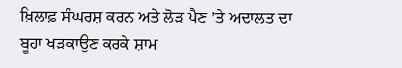ਖ਼ਿਲਾਫ਼ ਸੰਘਰਸ਼ ਕਰਨ ਅਤੇ ਲੋੜ ਪੈਣ ’ਤੇ ਅਦਾਲਤ ਦਾ ਬੂਹਾ ਖੜਕਾਉਣ ਕਰਕੇ ਸ਼ਾਮ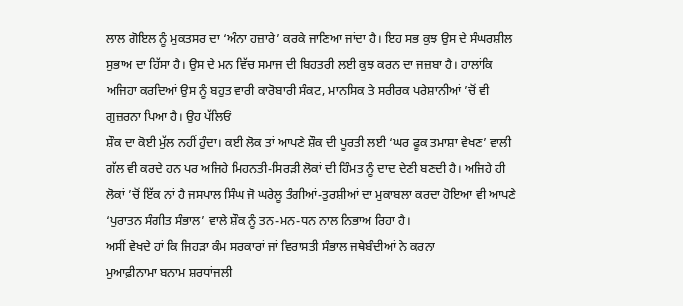ਲਾਲ ਗੋਇਲ ਨੂੰ ਮੁਕਤਸਰ ਦਾ ‘ਅੰਨਾ ਹਜ਼ਾਰੇ’ ਕਰਕੇ ਜਾਣਿਆ ਜਾਂਦਾ ਹੈ। ਇਹ ਸਭ ਕੁਝ ਉਸ ਦੇ ਸੰਘਰਸ਼ੀਲ ਸੁਭਾਅ ਦਾ ਹਿੱਸਾ ਹੈ। ਉਸ ਦੇ ਮਨ ਵਿੱਚ ਸਮਾਜ ਦੀ ਬਿਹਤਰੀ ਲਈ ਕੁਝ ਕਰਨ ਦਾ ਜਜ਼ਬਾ ਹੈ। ਹਾਲਾਂਕਿ ਅਜਿਹਾ ਕਰਦਿਆਂ ਉਸ ਨੂੰ ਬਹੁਤ ਵਾਰੀ ਕਾਰੋਬਾਰੀ ਸੰਕਟ, ਮਾਨਸਿਕ ਤੇ ਸਰੀਰਕ ਪਰੇਸ਼ਾਨੀਆਂ ’ਚੋਂ ਵੀ ਗੁਜ਼ਰਨਾ ਪਿਆ ਹੈ। ਉਹ ਪੱਲਿਓਂ
ਸ਼ੌਕ ਦਾ ਕੋਈ ਮੁੱਲ ਨਹੀਂ ਹੁੰਦਾ। ਕਈ ਲੋਕ ਤਾਂ ਆਪਣੇ ਸ਼ੌਕ ਦੀ ਪੂਰਤੀ ਲਈ ‘ਘਰ ਫੂਕ ਤਮਾਸ਼ਾ ਵੇਖਣ’ ਵਾਲੀ ਗੱਲ ਵੀ ਕਰਦੇ ਹਨ ਪਰ ਅਜਿਹੇ ਮਿਹਨਤੀ-ਸਿਰੜੀ ਲੋਕਾਂ ਦੀ ਹਿੰਮਤ ਨੂੰ ਦਾਦ ਦੇਣੀ ਬਣਦੀ ਹੈ। ਅਜਿਹੇ ਹੀ ਲੋਕਾਂ ’ਚੋਂ ਇੱਕ ਨਾਂ ਹੈ ਜਸਪਾਲ ਸਿੰਘ ਜੋ ਘਰੇਲੂ ਤੰਗੀਆਂ-ਤੁਰਸ਼ੀਆਂ ਦਾ ਮੁਕਾਬਲਾ ਕਰਦਾ ਹੋਇਆ ਵੀ ਆਪਣੇ ‘ਪੁਰਾਤਨ ਸੰਗੀਤ ਸੰਭਾਲ’ ਵਾਲੇ ਸ਼ੌਕ ਨੂੰ ਤਨ-ਮਨ-ਧਨ ਨਾਲ ਨਿਭਾਅ ਰਿਹਾ ਹੈ।
ਅਸੀਂ ਵੇਖਦੇ ਹਾਂ ਕਿ ਜਿਹੜਾ ਕੰਮ ਸਰਕਾਰਾਂ ਜਾਂ ਵਿਰਾਸਤੀ ਸੰਭਾਲ ਜਥੇਬੰਦੀਆਂ ਨੇ ਕਰਨਾ
ਮੁਆਫ਼ੀਨਾਮਾ ਬਨਾਮ ਸ਼ਰਧਾਂਜਲੀ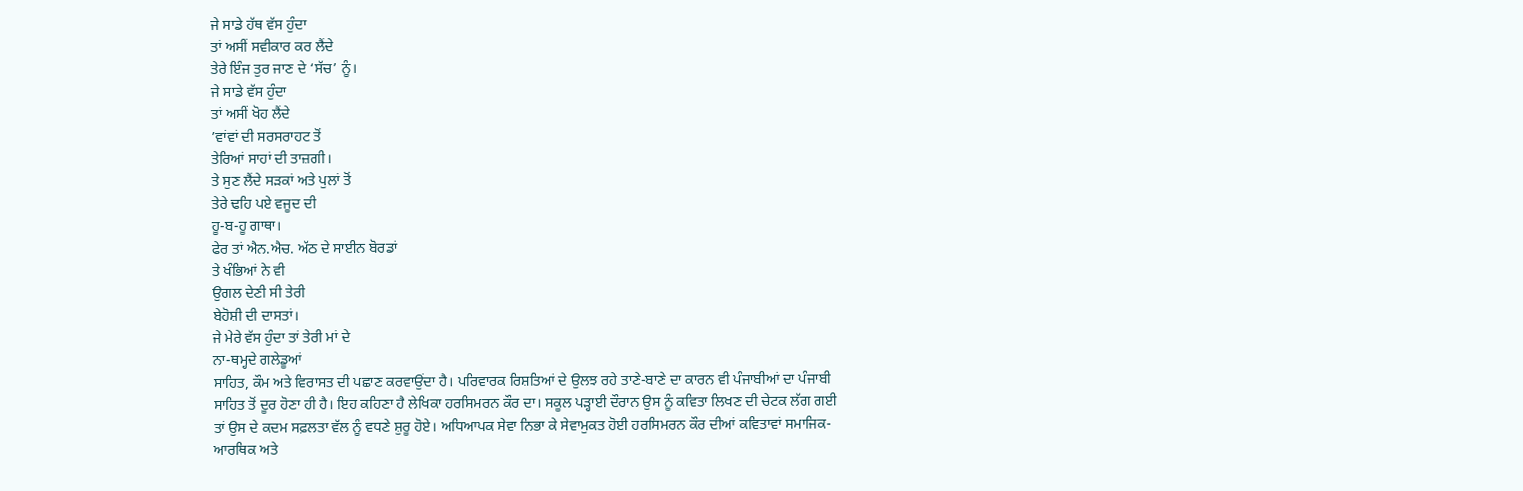ਜੇ ਸਾਡੇ ਹੱਥ ਵੱਸ ਹੁੰਦਾ
ਤਾਂ ਅਸੀਂ ਸਵੀਕਾਰ ਕਰ ਲੈਂਦੇ
ਤੇਰੇ ਇੰਜ ਤੁਰ ਜਾਣ ਦੇ ‘ਸੱਚ’ ਨੂੰ।
ਜੇ ਸਾਡੇ ਵੱਸ ਹੁੰਦਾ
ਤਾਂ ਅਸੀਂ ਖੋਹ ਲੈਂਦੇ
’ਵਾਂਵਾਂ ਦੀ ਸਰਸਰਾਹਟ ਤੋਂ
ਤੇਰਿਆਂ ਸਾਹਾਂ ਦੀ ਤਾਜ਼ਗੀ।
ਤੇ ਸੁਣ ਲੈਂਦੇ ਸੜਕਾਂ ਅਤੇ ਪੁਲਾਂ ਤੋਂ
ਤੇਰੇ ਢਹਿ ਪਏ ਵਜੂਦ ਦੀ
ਹੂ-ਬ-ਹੂ ਗਾਥਾ।
ਫੇਰ ਤਾਂ ਐਨ.ਐਚ. ਅੱਠ ਦੇ ਸਾਈਨ ਬੋਰਡਾਂ
ਤੇ ਖੰਭਿਆਂ ਨੇ ਵੀ
ਉਗਲ ਦੇਣੀ ਸੀ ਤੇਰੀ
ਬੇਹੋਸ਼ੀ ਦੀ ਦਾਸਤਾਂ।
ਜੇ ਮੇਰੇ ਵੱਸ ਹੁੰਦਾ ਤਾਂ ਤੇਰੀ ਮਾਂ ਦੇ
ਨਾ-ਥਮ੍ਹਦੇ ਗਲੇਡੂਆਂ
ਸਾਹਿਤ, ਕੌਮ ਅਤੇ ਵਿਰਾਸਤ ਦੀ ਪਛਾਣ ਕਰਵਾਉਂਦਾ ਹੈ। ਪਰਿਵਾਰਕ ਰਿਸ਼ਤਿਆਂ ਦੇ ਉਲਝ ਰਹੇ ਤਾਣੇ-ਬਾਣੇ ਦਾ ਕਾਰਨ ਵੀ ਪੰਜਾਬੀਆਂ ਦਾ ਪੰਜਾਬੀ ਸਾਹਿਤ ਤੋਂ ਦੂਰ ਹੋਣਾ ਹੀ ਹੈ। ਇਹ ਕਹਿਣਾ ਹੈ ਲੇਖਿਕਾ ਹਰਸਿਮਰਨ ਕੌਰ ਦਾ। ਸਕੂਲ ਪੜ੍ਹਾਈ ਦੌਰਾਨ ਉਸ ਨੂੰ ਕਵਿਤਾ ਲਿਖਣ ਦੀ ਚੇਟਕ ਲੱਗ ਗਈ ਤਾਂ ਉਸ ਦੇ ਕਦਮ ਸਫ਼ਲਤਾ ਵੱਲ ਨੂੰ ਵਧਣੇ ਸ਼ੁਰੂ ਹੋਏ। ਅਧਿਆਪਕ ਸੇਵਾ ਨਿਭਾ ਕੇ ਸੇਵਾਮੁਕਤ ਹੋਈ ਹਰਸਿਮਰਨ ਕੌਰ ਦੀਆਂ ਕਵਿਤਾਵਾਂ ਸਮਾਜਿਕ-ਆਰਥਿਕ ਅਤੇ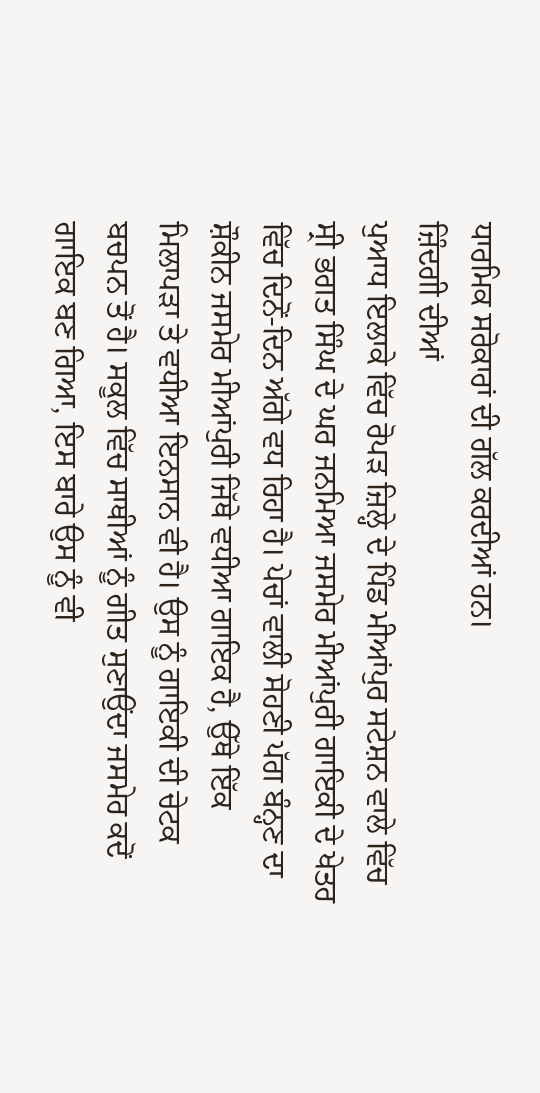ਧਾਰਮਿਕ ਸਰੋਕਾਰਾਂ ਦੀ ਗੱਲ ਕਰਦੀਆਂ ਹਨ।
ਜ਼ਿੰਦਗੀ ਦੀਆਂ
ਪੁਆਧ ਇਲਾਕੇ ਵਿੱਚ ਰੋਪੜ ਜ਼ਿਲ੍ਹੇ ਦੇ ਪਿੰਡ ਮੀਆਂਪੁਰ ਸਟੇਸ਼ਨ ਵਾਲੇ ਵਿੱਚ ਸ੍ਰੀ ਭਗਤ ਸਿੰਘ ਦੇ ਘਰ ਜਨਮਿਆ ਜਸਮੇਰ ਮੀਆਂਪੁਰੀ ਗਾਇਕੀ ਦੇ ਖੇਤਰ ਵਿੱਚ ਦਿਨੋਂ-ਦਿਨ ਅੱਗੇ ਵਧ ਰਿਹਾ ਹੈ। ਪੇਚਾਂ ਵਾਲੀ ਸੋਹਣੀ ਪੱਗ ਬੰਨ੍ਹਣ ਦਾ ਸ਼ੌਕੀਨ ਜਸਮੇਰ ਮੀਆਂਪੁਰੀ ਜਿੱਥੇ ਵਧੀਆ ਗਾਇਕ ਹੈ, ਉੱਥੇ ਇੱਕ ਮਿਲਾਪੜਾ ਤੇ ਵਧੀਆ ਇਨਸਾਨ ਵੀ ਹੈ। ਉਸ ਨੂੰ ਗਾਇਕੀ ਦੀ ਚੇਟਕ ਬਚਪਨ ਤੋਂ ਹੈ। ਸਕੂਲ ਵਿੱਚ ਸਾਥੀਆਂ ਨੂੰ ਗੀਤ ਸੁਣਾਉਂਦਾ ਜਸਮੇਰ ਕਦੋਂ ਗਾਇਕ ਬਣ ਗਿਆ, ਇਸ ਬਾਰੇ ਉਸ ਨੂੰ ਵੀ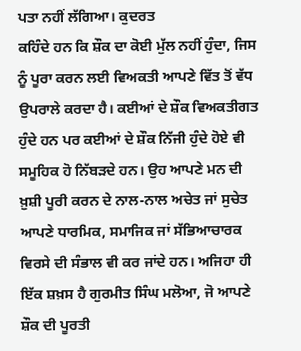ਪਤਾ ਨਹੀਂ ਲੱਗਿਆ। ਕੁਦਰਤ
ਕਹਿੰਦੇ ਹਨ ਕਿ ਸ਼ੌਕ ਦਾ ਕੋਈ ਮੁੱਲ ਨਹੀਂ ਹੁੰਦਾ, ਜਿਸ ਨੂੰ ਪੂਰਾ ਕਰਨ ਲਈ ਵਿਅਕਤੀ ਆਪਣੇ ਵਿੱਤ ਤੋਂ ਵੱਧ ਉਪਰਾਲੇ ਕਰਦਾ ਹੈ। ਕਈਆਂ ਦੇ ਸ਼ੌਕ ਵਿਅਕਤੀਗਤ ਹੁੰਦੇ ਹਨ ਪਰ ਕਈਆਂ ਦੇ ਸ਼ੌਕ ਨਿੱਜੀ ਹੁੰਦੇ ਹੋਏ ਵੀ ਸਮੂਹਿਕ ਹੋ ਨਿੱਬੜਦੇ ਹਨ। ਉਹ ਆਪਣੇ ਮਨ ਦੀ ਖ਼ੁਸ਼ੀ ਪੂਰੀ ਕਰਨ ਦੇ ਨਾਲ-ਨਾਲ ਅਚੇਤ ਜਾਂ ਸੁਚੇਤ ਆਪਣੇ ਧਾਰਮਿਕ, ਸਮਾਜਿਕ ਜਾਂ ਸੱਭਿਆਚਾਰਕ ਵਿਰਸੇ ਦੀ ਸੰਭਾਲ ਵੀ ਕਰ ਜਾਂਦੇ ਹਨ। ਅਜਿਹਾ ਹੀ ਇੱਕ ਸ਼ਖ਼ਸ ਹੈ ਗੁਰਮੀਤ ਸਿੰਘ ਮਲੋਆ, ਜੋ ਆਪਣੇ ਸ਼ੌਕ ਦੀ ਪੂਰਤੀ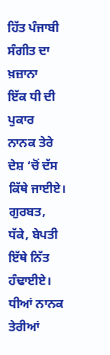ਹਿੱਤ ਪੰਜਾਬੀ ਸੰਗੀਤ ਦਾ ਖ਼ਜ਼ਾਨਾ
ਇੱਕ ਧੀ ਦੀ ਪੁਕਾਰ
ਨਾਨਕ ਤੇਰੇ ਦੇਸ਼ ‘ਚੋਂ ਦੱਸ ਕਿੱਥੇ ਜਾਈਏ।
ਗੁਰਬਤ, ਧੱਕੇ, ਬੇਪਤੀ ਇੱਥੇ ਨਿੱਤ ਹੰਢਾਈਏ।
ਧੀਆਂ ਨਾਨਕ ਤੇਰੀਆਂ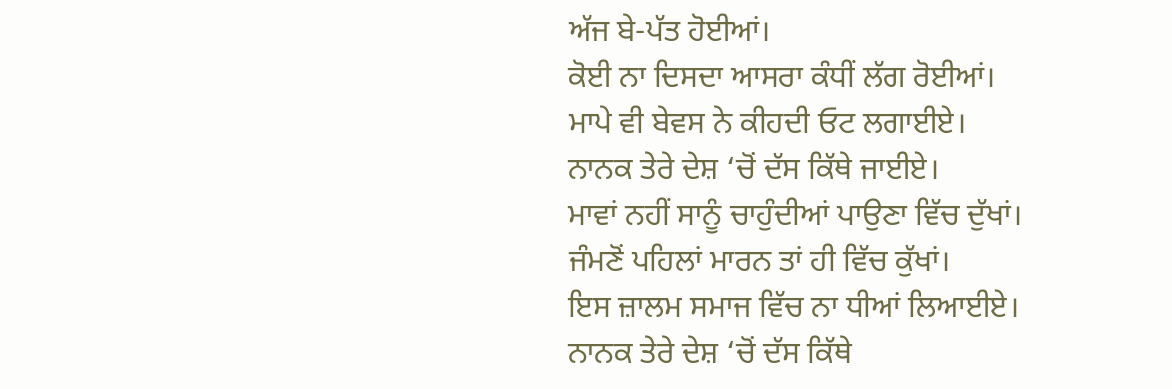ਅੱਜ ਬੇ-ਪੱਤ ਹੋਈਆਂ।
ਕੋਈ ਨਾ ਦਿਸਦਾ ਆਸਰਾ ਕੰਧੀਂ ਲੱਗ ਰੋਈਆਂ।
ਮਾਪੇ ਵੀ ਬੇਵਸ ਨੇ ਕੀਹਦੀ ਓਟ ਲਗਾਈਏ।
ਨਾਨਕ ਤੇਰੇ ਦੇਸ਼ ‘ਚੋਂ ਦੱਸ ਕਿੱਥੇ ਜਾਈਏ।
ਮਾਵਾਂ ਨਹੀਂ ਸਾਨੂੰ ਚਾਹੁੰਦੀਆਂ ਪਾਉਣਾ ਵਿੱਚ ਦੁੱਖਾਂ।
ਜੰਮਣੋਂ ਪਹਿਲਾਂ ਮਾਰਨ ਤਾਂ ਹੀ ਵਿੱਚ ਕੁੱਖਾਂ।
ਇਸ ਜ਼ਾਲਮ ਸਮਾਜ ਵਿੱਚ ਨਾ ਧੀਆਂ ਲਿਆਈਏ।
ਨਾਨਕ ਤੇਰੇ ਦੇਸ਼ ‘ਚੋਂ ਦੱਸ ਕਿੱਥੇ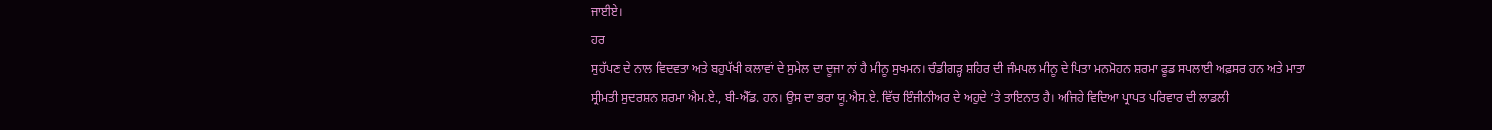ਜਾਈਏ।
ਹਰ
ਸੁਹੱਪਣ ਦੇ ਨਾਲ ਵਿਦਵਤਾ ਅਤੇ ਬਹੁਪੱਖੀ ਕਲਾਵਾਂ ਦੇ ਸੁਮੇਲ ਦਾ ਦੂਜਾ ਨਾਂ ਹੈ ਮੀਨੂ ਸੁਖਮਨ। ਚੰਡੀਗੜ੍ਹ ਸ਼ਹਿਰ ਦੀ ਜੰਮਪਲ ਮੀਨੂ ਦੇ ਪਿਤਾ ਮਨਮੋਹਨ ਸ਼ਰਮਾ ਫੂਡ ਸਪਲਾਈ ਅਫ਼ਸਰ ਹਨ ਅਤੇ ਮਾਤਾ ਸ੍ਰੀਮਤੀ ਸੁਦਰਸ਼ਨ ਸ਼ਰਮਾ ਐਮ.ਏ., ਬੀ-ਐੱਡ. ਹਨ। ਉਸ ਦਾ ਭਰਾ ਯੂ.ਐਸ.ਏ. ਵਿੱਚ ਇੰਜੀਨੀਅਰ ਦੇ ਅਹੁਦੇ ‘ਤੇ ਤਾਇਨਾਤ ਹੈ। ਅਜਿਹੇ ਵਿਦਿਆ ਪ੍ਰਾਪਤ ਪਰਿਵਾਰ ਦੀ ਲਾਡਲੀ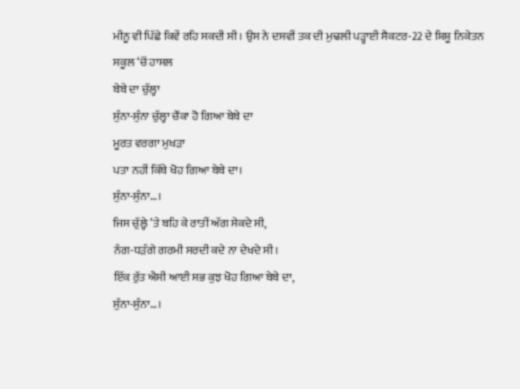ਮੀਨੂ ਵੀ ਪਿੱਛੇ ਕਿਵੇਂ ਰਹਿ ਸਕਦੀ ਸੀ। ਉਸ ਨੇ ਦਸਵੀਂ ਤਕ ਦੀ ਮੁਢਲੀ ਪੜ੍ਹਾਈ ਸੈਕਟਰ-22 ਦੇ ਸ਼ਿਸ਼ੂ ਨਿਕੇਤਨ ਸਕੂਲ ‘ਚੋਂ ਹਾਸਲ
ਬੇਬੇ ਦਾ ਚੁੱਲ੍ਹਾ
ਸੁੰਨਾ-ਸੁੰਨਾ ਚੁੱਲ੍ਹਾ ਚੌਂਕਾ ਹੋ ਗਿਆ ਬੇਬੇ ਦਾ
ਮੂਰਤ ਵਰਗਾ ਮੁਖੜਾ
ਪਤਾ ਨਹੀਂ ਕਿੱਥੇ ਖੋਹ ਗਿਆ ਬੇਬੇ ਦਾ।
ਸੁੰਨਾ-ਸੁੰਨਾ…।
ਜਿਸ ਚੁੱਲ੍ਹੇ ’ਤੇ ਬਹਿ ਕੇ ਰਾਤੀਂ ਅੱਗ ਸੇਕਦੇ ਸੀ,
ਨੰਗ-ਧੜੰਗੇ ਗਰਮੀ ਸਰਦੀ ਕਦੇ ਨਾ ਦੇਖਦੇ ਸੀ।
ਇੱਕ ਰੁੱਤ ਐਸੀ ਆਈ ਸਭ ਕੁਝ ਖੋਹ ਗਿਆ ਬੇਬੇ ਦਾ,
ਸੁੰਨਾ-ਸੁੰਨਾ…।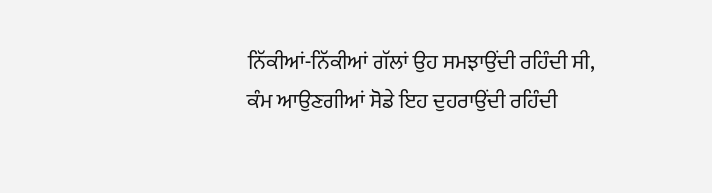ਨਿੱਕੀਆਂ-ਨਿੱਕੀਆਂ ਗੱਲਾਂ ਉਹ ਸਮਝਾਉਂਦੀ ਰਹਿੰਦੀ ਸੀ,
ਕੰਮ ਆਉਣਗੀਆਂ ਸੋਡੇ ਇਹ ਦੁਹਰਾਉਂਦੀ ਰਹਿੰਦੀ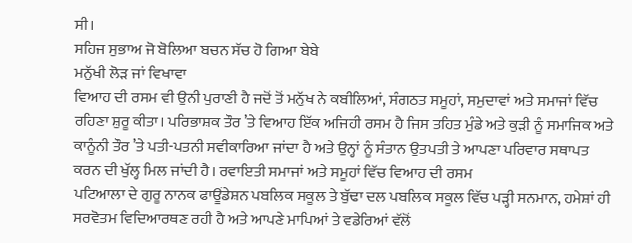ਸੀ।
ਸਹਿਜ ਸੁਭਾਅ ਜੋ ਬੋਲਿਆ ਬਚਨ ਸੱਚ ਹੋ ਗਿਆ ਬੇਬੇ
ਮਨੁੱਖੀ ਲੋੜ ਜਾਂ ਵਿਖਾਵਾ
ਵਿਆਹ ਦੀ ਰਸਮ ਵੀ ਉਨੀ ਪੁਰਾਣੀ ਹੈ ਜਦੋਂ ਤੋਂ ਮਨੁੱਖ ਨੇ ਕਬੀਲਿਆਂ, ਸੰਗਠਤ ਸਮੂਹਾਂ, ਸਮੁਦਾਵਾਂ ਅਤੇ ਸਮਾਜਾਂ ਵਿੱਚ ਰਹਿਣਾ ਸ਼ੁਰੂ ਕੀਤਾ। ਪਰਿਭਾਸ਼ਕ ਤੌਰ ’ਤੇ ਵਿਆਹ ਇੱਕ ਅਜਿਹੀ ਰਸਮ ਹੈ ਜਿਸ ਤਹਿਤ ਮੁੰਡੇ ਅਤੇ ਕੁੜੀ ਨੂੰ ਸਮਾਜਿਕ ਅਤੇ ਕਾਨੂੰਨੀ ਤੌਰ ’ਤੇ ਪਤੀ-ਪਤਨੀ ਸਵੀਕਾਰਿਆ ਜਾਂਦਾ ਹੈ ਅਤੇ ਉਨ੍ਹਾਂ ਨੂੰ ਸੰਤਾਨ ਉਤਪਤੀ ਤੇ ਆਪਣਾ ਪਰਿਵਾਰ ਸਥਾਪਤ ਕਰਨ ਦੀ ਖੁੱਲ੍ਹ ਮਿਲ ਜਾਂਦੀ ਹੈ। ਰਵਾਇਤੀ ਸਮਾਜਾਂ ਅਤੇ ਸਮੂਹਾਂ ਵਿੱਚ ਵਿਆਹ ਦੀ ਰਸਮ
ਪਟਿਆਲਾ ਦੇ ਗੁਰੂ ਨਾਨਕ ਫਾਊਂਡੇਸ਼ਨ ਪਬਲਿਕ ਸਕੂਲ ਤੇ ਬੁੱਢਾ ਦਲ ਪਬਲਿਕ ਸਕੂਲ ਵਿੱਚ ਪੜ੍ਹੀ ਸਨਮਾਨ, ਹਮੇਸ਼ਾਂ ਹੀ ਸਰਵੋਤਮ ਵਿਦਿਆਰਥਣ ਰਹੀ ਹੈ ਅਤੇ ਆਪਣੇ ਮਾਪਿਆਂ ਤੇ ਵਡੇਰਿਆਂ ਵੱਲੋਂ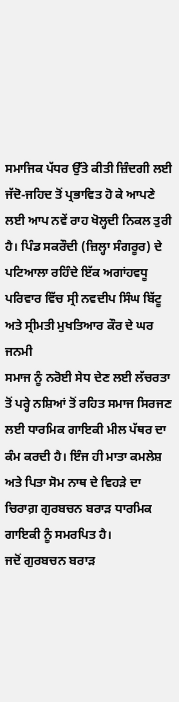ਸਮਾਜਿਕ ਪੱਧਰ ਉੱਤੇ ਕੀਤੀ ਜ਼ਿੰਦਗੀ ਲਈ ਜੱਦੋ-ਜਹਿਦ ਤੋਂ ਪ੍ਰਭਾਵਿਤ ਹੋ ਕੇ ਆਪਣੇ ਲਈ ਆਪ ਨਵੇਂ ਰਾਹ ਖੋਲ੍ਹਦੀ ਨਿਕਲ ਤੁਰੀ ਹੈ। ਪਿੰਡ ਸਕਰੌਦੀ (ਜ਼ਿਲ੍ਹਾ ਸੰਗਰੂਰ) ਦੇ ਪਟਿਆਲਾ ਰਹਿੰਦੇ ਇੱਕ ਅਗਾਂਹਵਧੂ ਪਰਿਵਾਰ ਵਿੱਚ ਸ੍ਰੀ ਨਵਦੀਪ ਸਿੰਘ ਬਿੱਟੂ ਅਤੇ ਸ੍ਰੀਮਤੀ ਮੁਖਤਿਆਰ ਕੌਰ ਦੇ ਘਰ ਜਨਮੀ
ਸਮਾਜ ਨੂੰ ਨਰੋਈ ਸੇਧ ਦੇਣ ਲਈ ਲੱਚਰਤਾ ਤੋਂ ਪਰ੍ਹੇ ਨਸ਼ਿਆਂ ਤੋਂ ਰਹਿਤ ਸਮਾਜ ਸਿਰਜਣ ਲਈ ਧਾਰਮਿਕ ਗਾਇਕੀ ਮੀਲ ਪੱਥਰ ਦਾ ਕੰਮ ਕਰਦੀ ਹੈ। ਇੰਜ ਹੀ ਮਾਤਾ ਕਮਲੇਸ਼ ਅਤੇ ਪਿਤਾ ਸੋਮ ਨਾਥ ਦੇ ਵਿਹੜੇ ਦਾ ਚਿਰਾਗ਼ ਗੁਰਬਚਨ ਬਰਾੜ ਧਾਰਮਿਕ ਗਾਇਕੀ ਨੂੰ ਸਮਰਪਿਤ ਹੈ।
ਜਦੋਂ ਗੁਰਬਚਨ ਬਰਾੜ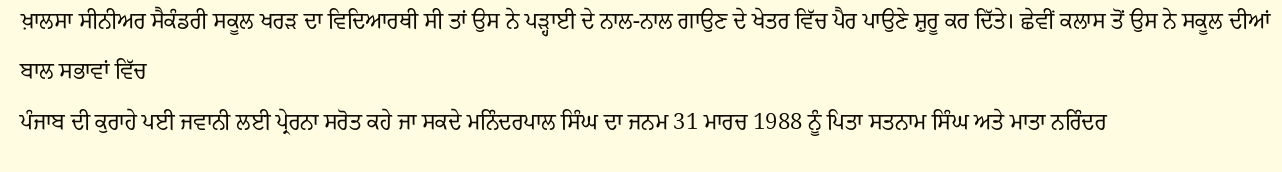ਖ਼ਾਲਸਾ ਸੀਨੀਅਰ ਸੈਕੰਡਰੀ ਸਕੂਲ ਖਰੜ ਦਾ ਵਿਦਿਆਰਥੀ ਸੀ ਤਾਂ ਉਸ ਨੇ ਪੜ੍ਹਾਈ ਦੇ ਨਾਲ-ਨਾਲ ਗਾਉਣ ਦੇ ਖੇਤਰ ਵਿੱਚ ਪੈਰ ਪਾਉਣੇ ਸ਼ੁਰੂ ਕਰ ਦਿੱਤੇ। ਛੇਵੀਂ ਕਲਾਸ ਤੋਂ ਉਸ ਨੇ ਸਕੂਲ ਦੀਆਂ ਬਾਲ ਸਭਾਵਾਂ ਵਿੱਚ
ਪੰਜਾਬ ਦੀ ਕੁਰਾਹੇ ਪਈ ਜਵਾਨੀ ਲਈ ਪ੍ਰੇਰਨਾ ਸਰੋਤ ਕਹੇ ਜਾ ਸਕਦੇ ਮਨਿੰਦਰਪਾਲ ਸਿੰਘ ਦਾ ਜਨਮ 31 ਮਾਰਚ 1988 ਨੂੰ ਪਿਤਾ ਸਤਨਾਮ ਸਿੰਘ ਅਤੇ ਮਾਤਾ ਨਰਿੰਦਰ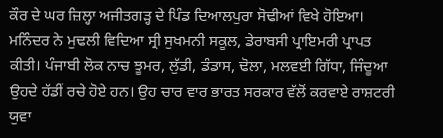ਕੌਰ ਦੇ ਘਰ ਜ਼ਿਲ੍ਹਾ ਅਜੀਤਗੜ੍ਹ ਦੇ ਪਿੰਡ ਦਿਆਲਪੁਰਾ ਸੋਢੀਆਂ ਵਿਖੇ ਹੋਇਆ। ਮਨਿੰਦਰ ਨੇ ਮੁਢਲੀ ਵਿਦਿਆ ਸ੍ਰੀ ਸੁਖਮਨੀ ਸਕੂਲ, ਡੇਰਾਬਸੀ ਪ੍ਰਾਇਮਰੀ ਪ੍ਰਾਪਤ ਕੀਤੀ। ਪੰਜਾਬੀ ਲੋਕ ਨਾਚ ਝੂਮਰ, ਲੁੱਡੀ, ਡੰਡਾਸ, ਢੋਲਾ, ਮਲਵਈ ਗਿੱਧਾ, ਜਿੰਦੂਆ ਉਹਦੇ ਹੱਡੀਂ ਰਚੇ ਹੋਏ ਹਨ। ਉਹ ਚਾਰ ਵਾਰ ਭਾਰਤ ਸਰਕਾਰ ਵੱਲੋਂ ਕਰਵਾਏ ਰਾਸ਼ਟਰੀ ਯੁਵਾ